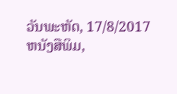ວັນພະຫັດ, 17/8/2017
ຫນັງສືພິມ,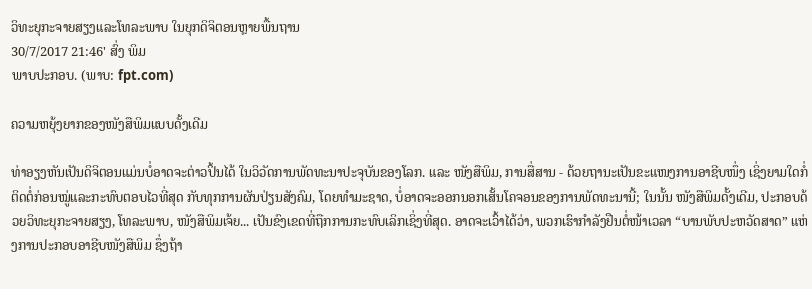ວິທະຍຸກະຈາຍສຽງແລະໂທລະພາບ ໃນຍຸກດິຈິຕອນຫຼາຍພື້ນຖານ
30/7/2017 21:46' ສົ່ງ ພິມ
ພາບປະກອບ. (ພາບ: fpt.com)

ຄວາມຫຍຸ້ງຍາກຂອງໜັງສືພິມແບບດັ້ງເດີມ

ທ່າອຽງຫັນເປັນດິຈິຕອນແມ່ນບໍ່ອາດຈະຕ່າວປິ້ນໄດ້ ໃນວິວັດການພັດທະນາປະຈຸບັນຂອງໂລກ. ແລະ ໜັງສືພິມ, ການສື່ສານ - ດ້ວຍຖານະເປັນຂະແໜງການອາຊີບໜຶ່ງ ເຊິ່ງຍາມໃດກໍ່ຕິດຕໍ່ກ່ອນໝູ່ແລະກະທົບຕອບໄວທີ່ສຸດ ກັບທຸກການຜັນປ່ຽນສັງຄົມ, ໂດຍທຳມະຊາດ, ບໍ່ອາດຈະອອກນອກເສັ້ນໂຄຈອນຂອງການພັດທະນານີ້; ໃນນັ້ນ ໜັງສືພິມດັ້ງເດີມ, ປະກອບດ້ວຍວິທະຍຸກະຈາຍສຽງ, ໂທລະພາບ, ໜັງສືພິມເຈ້ຍ... ເປັນຂົງເຂດທີ່ຖືກການກະທົບເລິກເຊິ່ງທີ່ສຸດ. ອາດຈະເວົ້າໄດ້ວ່າ, ພວກເຮົາກຳລັງຢືນຕໍ່ໜ້າເວລາ “ບານພັບປະຫວັດສາດ” ແຫ່ງການປະກອບອາຊີບໜັງສືພິມ ຊຶ່ງຖ້າ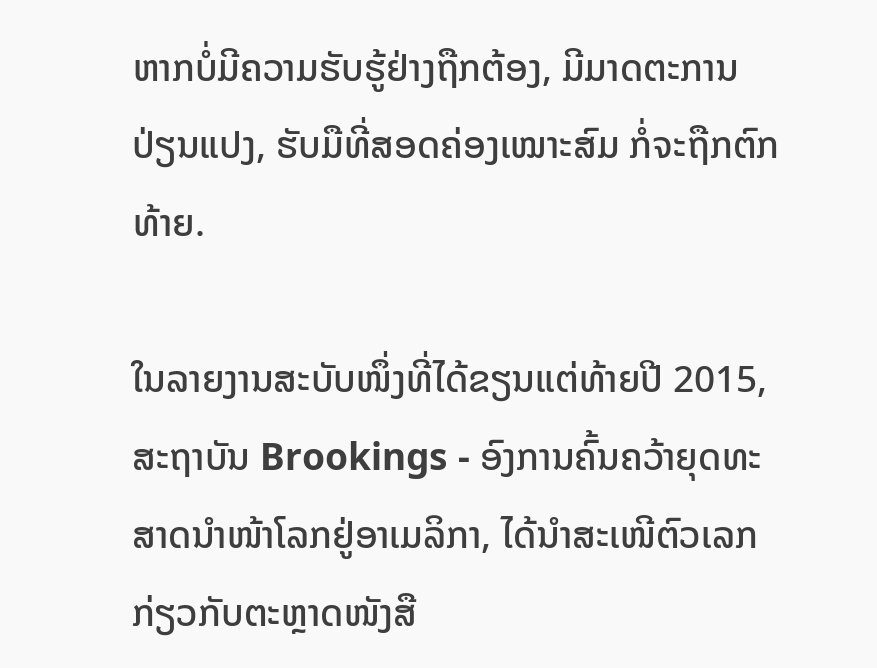ຫາກບໍ່ມີຄວາມຮັບຮູ້ຢ່າງຖືກຕ້ອງ, ມີມາດຕະການປ່ຽນແປງ, ຮັບມືທີ່ສອດຄ່ອງເໝາະສົມ ກໍ່ຈະຖືກຕົກທ້າຍ.

ໃນລາຍງານສະບັບໜຶ່ງທີ່ໄດ້ຂຽນແຕ່ທ້າຍປີ 2015, ສະຖາບັນ Brookings - ອົງການຄົ້ນຄວ້າຍຸດທະສາດນຳໜ້າໂລກຢູ່ອາເມລິກາ, ໄດ້ນຳສະເໜີຕົວເລກກ່ຽວກັບຕະຫຼາດໜັງສື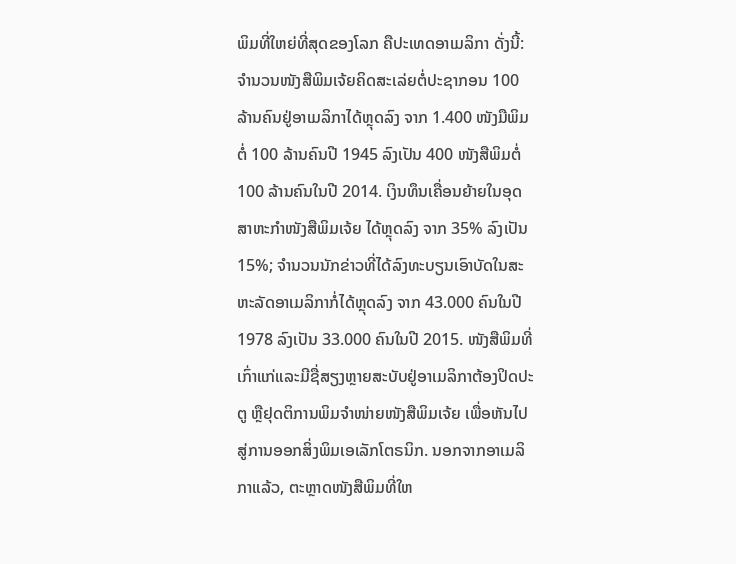ພິມທີ່ໃຫຍ່ທີ່ສຸດຂອງໂລກ ຄືປະເທດອາເມລິກາ ດັ່ງນີ້: ຈຳນວນໜັງສືພິມເຈ້ຍຄິດສະເລ່ຍຕໍ່ປະຊາກອນ 100 ລ້ານຄົນຢູ່ອາເມລິກາໄດ້ຫຼຸດລົງ ຈາກ 1.400 ໜັງມືພິມຕໍ່ 100 ລ້ານຄົນປີ 1945 ລົງເປັນ 400 ໜັງສືພິມຕໍ່ 100 ລ້ານຄົນໃນປີ 2014. ເງິນທຶນເຄື່ອນຍ້າຍໃນອຸດສາຫະກຳໜັງສືພິມເຈ້ຍ ໄດ້ຫຼຸດລົງ ຈາກ 35% ລົງເປັນ 15%; ຈຳນວນນັກຂ່າວທີ່ໄດ້ລົງທະບຽນເອົາບັດໃນສະຫະລັດອາເມລິກາກໍ່ໄດ້ຫຼຸດລົງ ຈາກ 43.000 ຄົນໃນປີ 1978 ລົງເປັນ 33.000 ຄົນໃນປີ 2015. ໜັງສືພິມທີ່ເກົ່າແກ່ແລະມີຊື່ສຽງຫຼາຍສະບັບຢູ່ອາເມລິກາຕ້ອງປິດປະຕູ ຫຼືຢຸດຕິການພິມຈຳໜ່າຍໜັງສືພິມເຈ້ຍ ເພື່ອຫັນໄປສູ່ການອອກສິ່ງພິມເອເລັກໂຕຣນິກ. ນອກຈາກອາເມລິກາແລ້ວ, ຕະຫຼາດໜັງສືພິມທີ່ໃຫ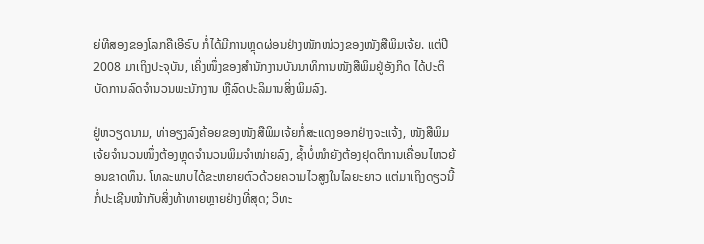ຍ່ທີສອງຂອງໂລກຄືເອີຣົບ ກໍ່ໄດ້ມີການຫຼຸດຜ່ອນຢ່າງໜັກໜ່ວງຂອງໜັງສືພິມເຈ້ຍ. ແຕ່ປີ 2008 ມາເຖິງປະຈຸບັນ, ເຄິ່ງໜຶ່ງຂອງສຳນັກງານບັນນາທິການໜັງສືພິມຢູ່ອັງກິດ ໄດ້ປະຕິບັດການລົດຈຳນວນພະນັກງານ ຫຼືລົດປະລິມານສິ່ງພິມລົງ.

ຢູ່ຫວຽດນາມ, ທ່າອຽງລົງຄ້ອຍຂອງໜັງສືພິມເຈ້ຍກໍ່ສະແດງອອກຢ່າງຈະແຈ້ງ, ໜັງສືພິມເຈ້ຍຈຳນວນໜຶ່ງຕ້ອງຫຼຸດຈຳນວນພິມຈຳໜ່າຍລົງ, ຊ້ຳບໍ່ໜຳຍັງຕ້ອງຢຸດຕິການເຄື່ອນໄຫວຍ້ອນຂາດທຶນ. ໂທລະພາບໄດ້ຂະຫຍາຍຕົວດ້ວຍຄວາມໄວສູງໃນໄລຍະຍາວ ແຕ່ມາເຖິງດຽວນີ້ກໍ່ປະເຊີນໜ້າກັບສິ່ງທ້າທາຍຫຼາຍຢ່າງທີ່ສຸດ; ວິທະ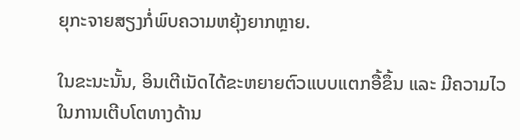ຍຸກະຈາຍສຽງກໍ່ພົບຄວາມຫຍຸ້ງຍາກຫຼາຍ.

ໃນຂະນະນັ້ນ, ອິນເຕີເນັດໄດ້ຂະຫຍາຍຕົວແບບແຕກອື້ຂຶ້ນ ແລະ ມີຄວາມໄວໃນການເຕີບໂຕທາງດ້ານ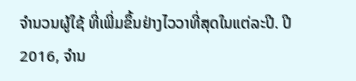ຈຳນວນຜູ້ໃຊ້ ທີ່ເພີ່ມຂຶ້ນຢ່າງໄວວາທີ່ສຸດໃນແຕ່ລະປີ. ປີ 2016, ຈຳນ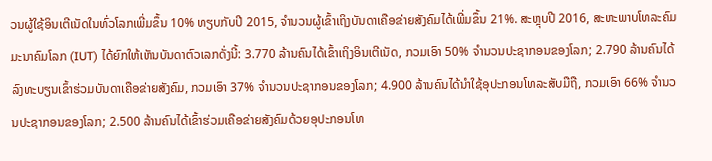ວນຜູ້ໃຊ້ອິນເຕີເນັດໃນທົ່ວໂລກເພີ່ມຂຶ້ນ 10% ທຽບກັບປີ 2015, ຈຳນວນຜູ້ເຂົ້າເຖິງບັນດາເຄືອຂ່າຍສັງຄົມໄດ້ເພີ່ມຂຶ້ນ 21%. ສະຫຼຸບປີ 2016, ສະຫະພາບໂທລະຄົມມະນາຄົມໂລກ (IUT) ໄດ້ຍົກໃຫ້ເຫັນບັນດາຕົວເລກດັ່ງນີ້: 3.770 ລ້ານຄົນໄດ້ເຂົ້າເຖິງອິນເຕີເນັດ, ກວມເອົາ 50% ຈຳນວນປະຊາກອນຂອງໂລກ; 2.790 ລ້ານຄົນໄດ້ລົງທະບຽນເຂົ້າຮ່ວມບັນດາເຄືອຂ່າຍສັງຄົມ, ກວມເອົາ 37% ຈຳນວນປະຊາກອນຂອງໂລກ; 4.900 ລ້ານຄົນໄດ້ນຳໃຊ້ອຸປະກອນໂທລະສັບມືຖື, ກວມເອົາ 66% ຈຳນວນປະຊາກອນຂອງໂລກ; 2.500 ລ້ານຄົນໄດ້ເຂົ້າຮ່ວມເຄືອຂ່າຍສັງຄົມດ້ວຍອຸປະກອນໂທ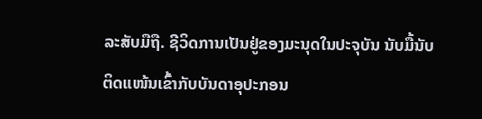ລະສັບມືຖື. ຊີວິດການເປັນຢູ່ຂອງມະນຸດໃນປະຈຸບັນ ນັບມື້ນັບຕິດແໜ້ນເຂົ້າກັບບັນດາອຸປະກອນ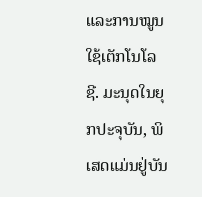ແລະການໝູນໃຊ້ເຕັກໂນໂລຊີ. ມະນຸດໃນຍຸກປະຈຸບັນ, ພິເສດແມ່ນຢູ່ບັນ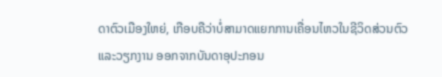ດາຕົວເມືອງໃຫຍ່, ເກືອບຄືວ່າບໍ່ສາມາດແຍກການເຄື່ອນໄຫວໃນຊີວິດສ່ວນຕົວແລະວຽກງານ ອອກຈາກບັນດາອຸປະກອນ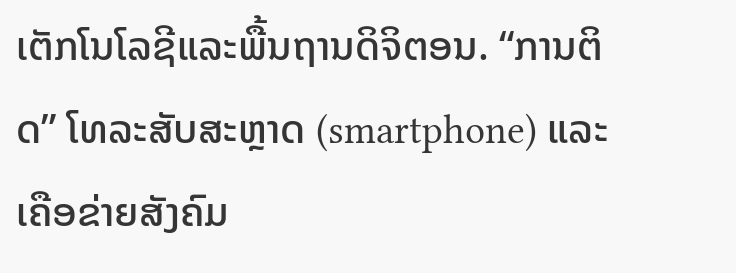ເຕັກໂນໂລຊີແລະພື້ນຖານດິຈິຕອນ. “ການຕິດ” ໂທລະສັບສະຫຼາດ (smartphone) ແລະ ເຄືອຂ່າຍສັງຄົມ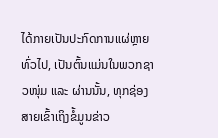ໄດ້ກາຍເປັນປະກົດການແຜ່ຫຼາຍທົ່ວໄປ, ເປັນຕົ້ນແມ່ນໃນພວກຊາວໜຸ່ມ ແລະ ຜ່ານນັ້ນ, ທຸກຊ່ອງສາຍເຂົ້າເຖິງຂໍ້ມູນຂ່າວ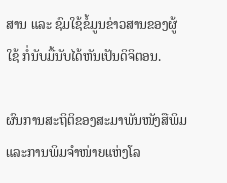ສານ ແລະ ຊົມໃຊ້ຂໍ້ມູນຂ່າວສານຂອງຜູ້ໃຊ້ ກໍ່ນັບມື້ນັບໄດ້ຫັນເປັນດິຈິຕອນ.

ຜົນການສະຖິຕິຂອງສະມາພັນໜັງສືພິມແລະການພິມຈຳໜ່າຍແຫ່ງໂລ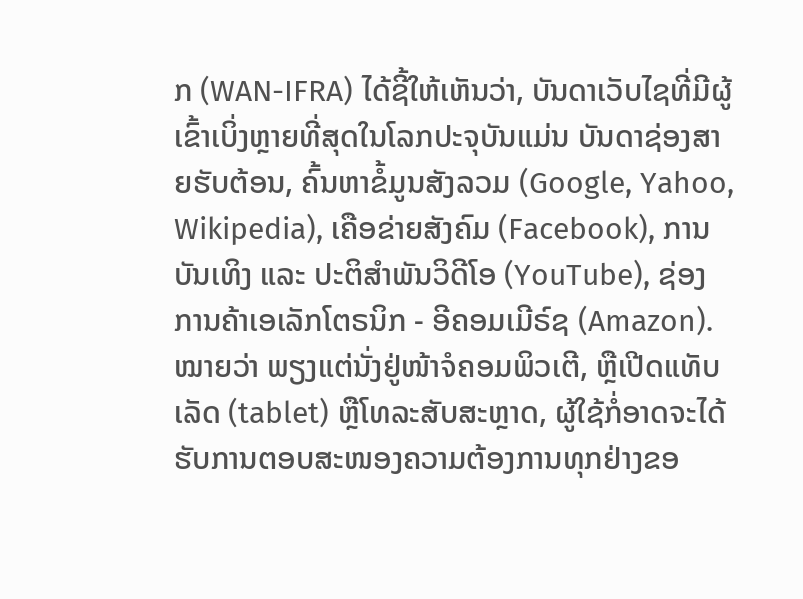ກ (WAN-IFRA) ໄດ້ຊີ້ໃຫ້ເຫັນວ່າ, ບັນດາເວັບໄຊທີ່ມີຜູ້ເຂົ້າເບິ່ງຫຼາຍທີ່ສຸດໃນໂລກປະຈຸບັນແມ່ນ ບັນດາຊ່ອງສາຍຮັບຕ້ອນ, ຄົ້ນຫາຂໍ້ມູນສັງລວມ (Google, Yahoo, Wikipedia), ເຄືອຂ່າຍສັງຄົມ (Facebook), ການບັນເທິງ ແລະ ປະຕິສຳພັນວິດີໂອ (YouTube), ຊ່ອງການຄ້າເອເລັກໂຕຣນິກ - ອີຄອມເມີຣ໌ຊ (Amazon). ໝາຍວ່າ ພຽງແຕ່ນັ່ງຢູ່ໜ້າຈໍຄອມພິວເຕີ, ຫຼືເປີດແທັບເລັດ (tablet) ຫຼືໂທລະສັບສະຫຼາດ, ຜູ້ໃຊ້ກໍ່ອາດຈະໄດ້ຮັບການຕອບສະໜອງຄວາມຕ້ອງການທຸກຢ່າງຂອ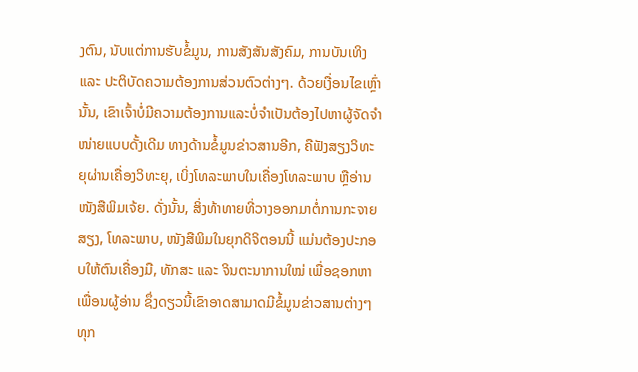ງຕົນ, ນັບແຕ່ການຮັບຂໍ້ມູນ, ການສັງສັນສັງຄົມ, ການບັນເທິງ ແລະ ປະຕິບັດຄວາມຕ້ອງການສ່ວນຕົວຕ່າງໆ. ດ້ວຍເງື່ອນໄຂເຫຼົ່ານັ້ນ, ເຂົາເຈົ້າບໍ່ມີຄວາມຕ້ອງການແລະບໍ່ຈຳເປັນຕ້ອງໄປຫາຜູ້ຈັດຈຳໜ່າຍແບບດັ້ງເດີມ ທາງດ້ານຂໍ້ມູນຂ່າວສານອີກ, ຄືຟັງສຽງວິທະຍຸຜ່ານເຄື່ອງວິທະຍຸ, ເບິ່ງໂທລະພາບໃນເຄື່ອງໂທລະພາບ ຫຼືອ່ານໜັງສືພິມເຈ້ຍ. ດັ່ງນັ້ນ, ສິ່ງທ້າທາຍທີ່ວາງອອກມາຕໍ່ການກະຈາຍສຽງ, ໂທລະພາບ, ໜັງສືພິມໃນຍຸກດິຈິຕອນນີ້ ແມ່ນຕ້ອງປະກອບໃຫ້ຕົນເຄື່ອງມື, ທັກສະ ແລະ ຈິນຕະນາການໃໝ່ ເພື່ອຊອກຫາເພື່ອນຜູ້ອ່ານ ຊຶ່ງດຽວນີ້ເຂົາອາດສາມາດມີຂໍ້ມູນຂ່າວສານຕ່າງໆທຸກ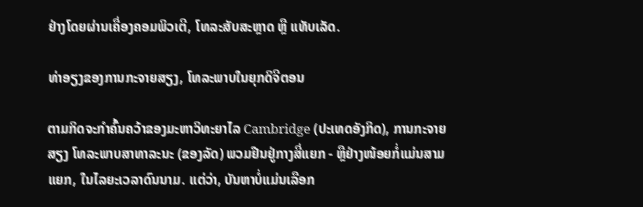ຢ່າງໂດຍຜ່ານເຄື່ອງຄອມພິວເຕີ, ໂທລະສັບສະຫຼາດ ຫຼື ແທັບເລັດ.

ທ່າອຽງຂອງການກະຈາຍສຽງ, ໂທລະພາບໃນຍຸກດິຈີຕອນ

ຕາມກິດຈະກຳຄົ້ນຄວ້າຂອງມະຫາວິທະຍາໄລ Cambridge (ປະເທດອັງກິດ), ການກະຈາຍສຽງ ໂທລະພາບສາທາລະນະ (ຂອງລັດ) ພວມຢືນຢູ່ກາງສີ່ແຍກ - ຫຼືຢ່າງໜ້ອຍກໍ່ແມ່ນສາມແຍກ, ໃນໄລຍະເວລາດົນນາມ. ແຕ່ວ່າ, ບັນຫາບໍ່ແມ່ນເລືອກ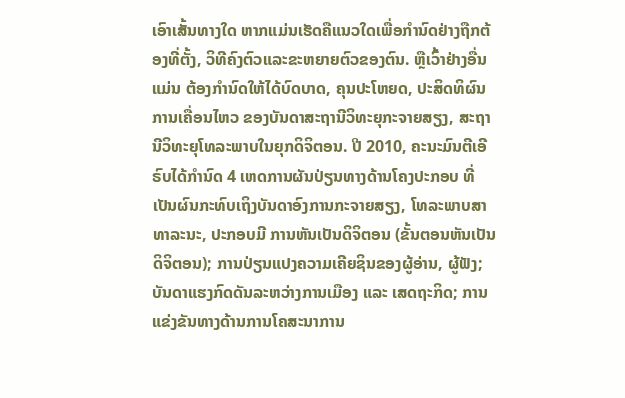ເອົາເສັ້ນທາງໃດ ຫາກແມ່ນເຮັດຄືແນວໃດເພື່ອກຳນົດຢ່າງຖືກຕ້ອງທີ່ຕັ້ງ, ວິທີຄົງຕົວແລະຂະຫຍາຍຕົວຂອງຕົນ. ຫຼືເວົ້າຢ່າງອື່ນແມ່ນ ຕ້ອງກຳນົດໃຫ້ໄດ້ບົດບາດ, ຄຸນປະໂຫຍດ, ປະສິດທິຜົນການເຄື່ອນໄຫວ ຂອງບັນດາສະຖານີວິທະຍຸກະຈາຍສຽງ, ສະຖານີວິທະຍຸໂທລະພາບໃນຍຸກດິຈິຕອນ. ປີ 2010, ຄະນະມົນຕີເອີຣົບໄດ້ກຳນົດ 4 ເຫດການຜັນປ່ຽນທາງດ້ານໂຄງປະກອບ ທີ່ເປັນຜົນກະທົບເຖິງບັນດາອົງການກະຈາຍສຽງ, ໂທລະພາບສາທາລະນະ, ປະກອບມີ ການຫັນເປັນດິຈິຕອນ (ຂັ້ນຕອນຫັນເປັນດິຈິຕອນ); ການປ່ຽນແປງຄວາມເຄີຍຊິນຂອງຜູ້ອ່ານ, ຜູ້ຟັງ; ບັນດາແຮງກົດດັນລະຫວ່າງການເມືອງ ແລະ ເສດຖະກິດ; ການແຂ່ງຂັນທາງດ້ານການໂຄສະນາການ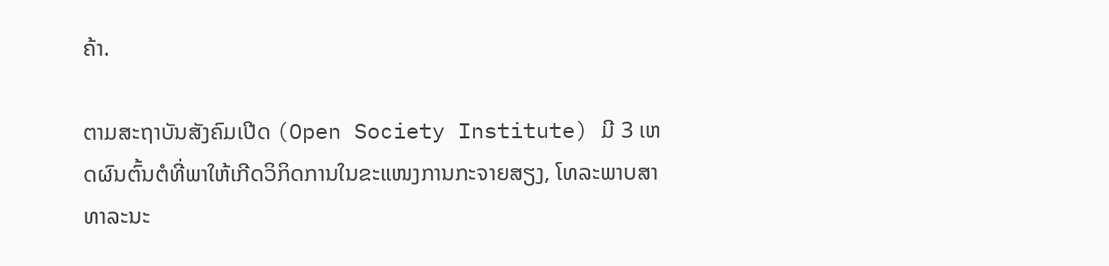ຄ້າ.

ຕາມສະຖາບັນສັງຄົມເປີດ (Open Society Institute) ມີ 3 ເຫດຜົນຕົ້ນຕໍທີ່ພາໃຫ້ເກີດວິກິດການໃນຂະແໜງການກະຈາຍສຽງ, ໂທລະພາບສາທາລະນະ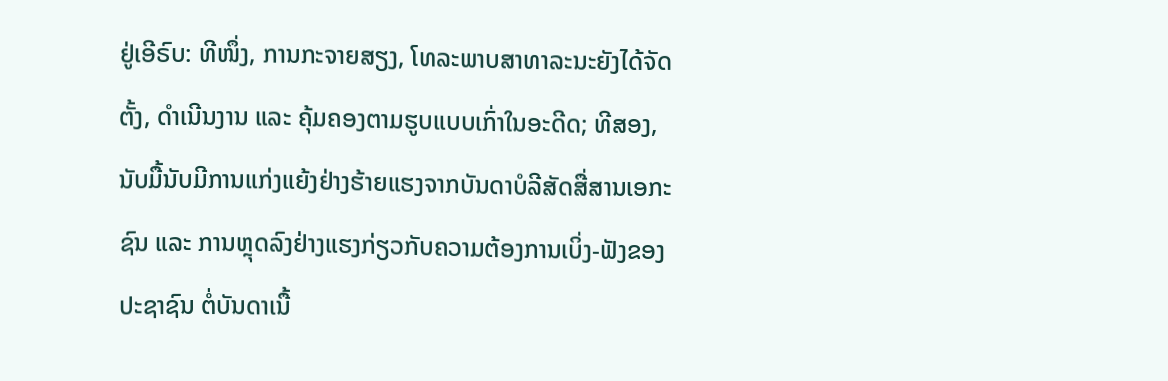ຢູ່ເອີຣົບ: ທີໜຶ່ງ, ການກະຈາຍສຽງ, ໂທລະພາບສາທາລະນະຍັງໄດ້ຈັດຕັ້ງ, ດຳເນີນງານ ແລະ ຄຸ້ມຄອງຕາມຮູບແບບເກົ່າໃນອະດີດ; ທີສອງ, ນັບມື້ນັບມີການແກ່ງແຍ້ງຢ່າງຮ້າຍແຮງຈາກບັນດາບໍລີສັດສື່ສານເອກະຊົນ ແລະ ການຫຼຸດລົງຢ່າງແຮງກ່ຽວກັບຄວາມຕ້ອງການເບິ່ງ-ຟັງຂອງປະຊາຊົນ ຕໍ່ບັນດາເນື້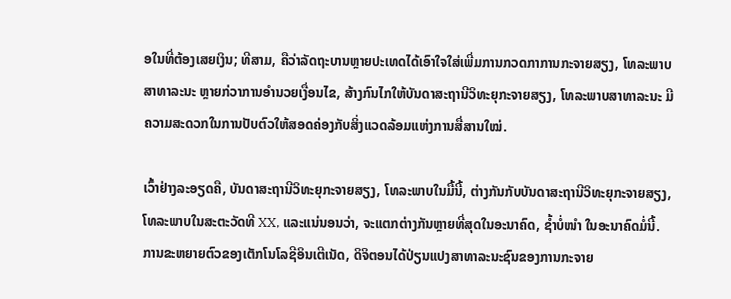ອໃນທີ່ຕ້ອງເສຍເງິນ; ທີສາມ, ຄືວ່າລັດຖະບານຫຼາຍປະເທດໄດ້ເອົາໃຈໃສ່ເພີ່ມການກວດກາການກະຈາຍສຽງ, ໂທລະພາບສາທາລະນະ ຫຼາຍກ່ວາການອຳນວຍເງື່ອນໄຂ, ສ້າງກົນໄກໃຫ້ບັນດາສະຖານີວິທະຍຸກະຈາຍສຽງ, ໂທລະພາບສາທາລະນະ ມີຄວາມສະດວກໃນການປັບຕົວໃຫ້ສອດຄ່ອງກັບສິ່ງແວດລ້ອມແຫ່ງການສື່ສານໃໝ່.

ເວົ້າຢ່າງລະອຽດຄື, ບັນດາສະຖານີວິທະຍຸກະຈາຍສຽງ, ໂທລະພາບໃນມື້ນີ້, ຕ່າງກັນກັບບັນດາສະຖານີວິທະຍຸກະຈາຍສຽງ, ໂທລະພາບໃນສະຕະວັດທີ XX, ແລະແນ່ນອນວ່າ, ຈະແຕກຕ່າງກັນຫຼາຍທີ່ສຸດໃນອະນາຄົດ, ຊ້ຳບໍ່ໜຳ ໃນອະນາຄົດມໍ່ນີ້. ການຂະຫຍາຍຕົວຂອງເຕັກໂນໂລຊີອິນເຕີເນັດ, ດິຈິຕອນໄດ້ປ່ຽນແປງສາທາລະນະຊົນຂອງການກະຈາຍ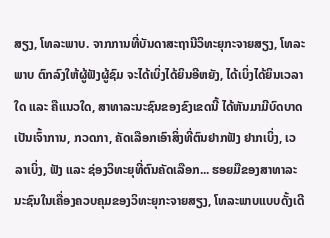ສຽງ, ໂທລະພາບ. ຈາກການທີ່ບັນດາສະຖານີວິທະຍຸກະຈາຍສຽງ, ໂທລະພາບ ຕົກລົງໃຫ້ຜູ້ຟັງຜູ້ຊົມ ຈະໄດ້ເບິ່ງໄດ້ຍິນອີຫຍັງ, ໄດ້ເບິ່ງໄດ້ຍິນເວລາໃດ ແລະ ຄືແນວໃດ, ສາທາລະນະຊົນຂອງຂົງເຂດນີ້ ໄດ້ຫັນມາມີບົດບາດເປັນເຈົ້າການ, ກວດກາ, ຄັດເລືອກເອົາສິ່ງທີ່ຕົນຢາກຟັງ ຢາກເບິ່ງ, ເວລາເບິ່ງ, ຟັງ ແລະ ຊ່ອງວິທະຍຸທີ່ຕົນຄັດເລືອກ... ຮອຍມືຂອງສາທາລະນະຊົນໃນເຄື່ອງຄວບຄຸມຂອງວິທະຍຸກະຈາຍສຽງ, ໂທລະພາບແບບດັ້ງເດີ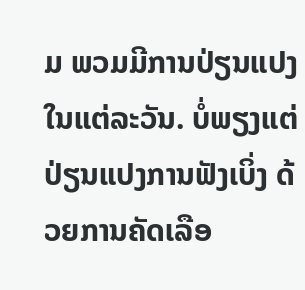ມ ພວມມີການປ່ຽນແປງໃນແຕ່ລະວັນ. ບໍ່ພຽງແຕ່ປ່ຽນແປງການຟັງເບິ່ງ ດ້ວຍການຄັດເລືອ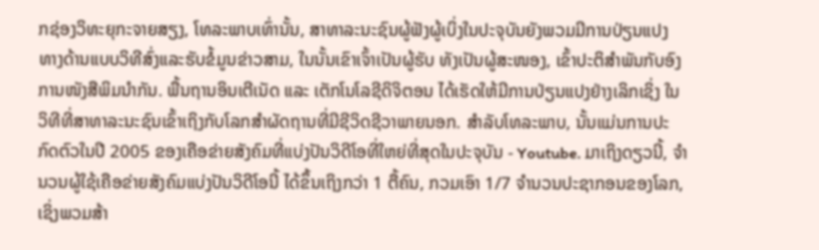ກຊ່ອງວິທະຍຸກະຈາຍສຽງ, ໂທລະພາບເທົ່ານັ້ນ, ສາທາລະນະຊົນຜູ້ຟັງຜູ້ເບິ່ງໃນປະຈຸບັນຍັງພວມມີການປ່ຽນແປງ ທາງດ້ານແບບວິທີສົ່ງແລະຮັບຂໍ້ມູນຂ່າວສາມ, ໃນນັ້ນເຂົາເຈົ້າເປັນຜູ້ຮັບ ທັງເປັນຜູ້ສະໜອງ, ເຂົ້າປະຕິສຳພັນກັບອົງການໜັງສືພິມນຳກັນ. ພື້ນຖານອິນເຕີເນັດ ແລະ ເຕັກໂນໂລຊີດິຈິຕອນ ໄດ້ເຮັດໃຫ້ມີການປ່ຽນແປງຢ່າງເລິກເຊິ່ງ ໃນວິທີທີ່ສາທາລະນະຊົນເຂົ້າເຖິງກັບໂລກສຳຜັດຖານທີ່ມີຊີວິດຊີວາພາຍນອກ. ສຳລັບໂທລະພາບ, ນັ້ນແມ່ນການປະກົດຕົວໃນປີ 2005 ຂອງເຄືອຂ່າຍສັງຄົມທີ່ແບ່ງປັນວິດີໂອທີ່ໃຫຍ່ທີ່ສຸດໃນປະຈຸບັນ - Youtube. ມາເຖິງດຽວນີ້, ຈຳນວນຜູ້ໃຊ້ເຄືອຂ່າຍສັງຄົມແບ່ງປັນວິດີໂອນີ້ ໄດ້ຂຶ້ນເຖິງກວ່າ 1 ຕື້ຄົນ, ກວມເອົາ 1/7 ຈຳນວນປະຊາກອນຂອງໂລກ, ເຊິ່ງພວມສ້າ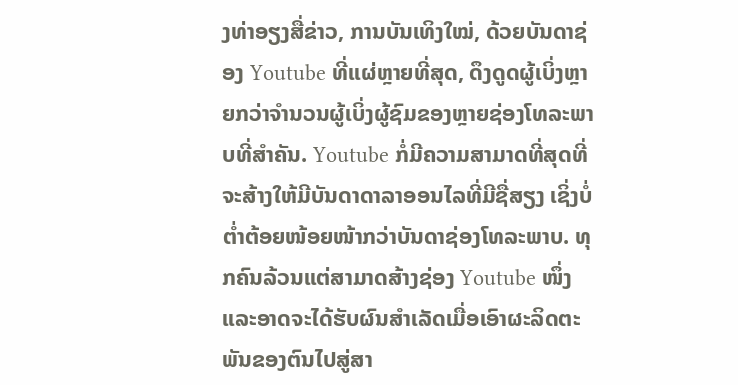ງທ່າອຽງສື່ຂ່າວ, ການບັນເທິງໃໝ່, ດ້ວຍບັນດາຊ່ອງ Youtube ທີ່ແຜ່ຫຼາຍທີ່ສຸດ, ດຶງດູດຜູ້ເບິ່ງຫຼາຍກວ່າຈຳນວນຜູ້ເບິ່ງຜູ້ຊົມຂອງຫຼາຍຊ່ອງໂທລະພາບທີ່ສຳຄັນ. Youtube ກໍ່ມີຄວາມສາມາດທີ່ສຸດທີ່ຈະສ້າງໃຫ້ມີບັນດາດາລາອອນໄລທີ່ມີຊື່ສຽງ ເຊິ່ງບໍ່ຕ່ຳຕ້ອຍໜ້ອຍໜ້າກວ່າບັນດາຊ່ອງໂທລະພາບ. ທຸກຄົນລ້ວນແຕ່ສາມາດສ້າງຊ່ອງ Youtube ໜຶ່ງ ແລະອາດຈະໄດ້ຮັບຜົນສຳເລັດເມື່ອເອົາຜະລິດຕະພັນຂອງຕົນໄປສູ່ສາ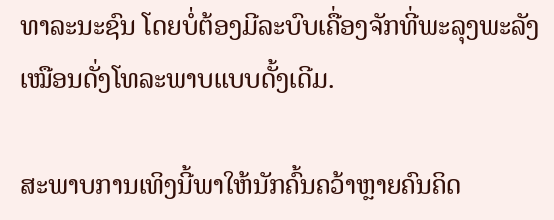ທາລະນະຊົນ ໂດຍບໍ່ຕ້ອງມີລະບົບເຄື່ອງຈັກທີ່ພະລຸງພະລັງເໝືອນດັ່ງໂທລະພາບແບບດັ້ງເດີມ.

ສະພາບການເທິງນີ້ພາໃຫ້ນັກຄົ້ນຄວ້າຫຼາຍຄົນຄິດ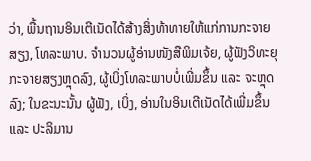ວ່າ, ພື້ນຖານອິນເຕີເນັດໄດ້ສ້າງສິ່ງທ້າທາຍໃຫ້ແກ່ການກະຈາຍສຽງ, ໂທລະພາບ. ຈຳນວນຜູ້ອ່ານໜັງສືພິມເຈ້ຍ, ຜູ້ຟັງວິທະຍຸກະຈາຍສຽງຫຼຸດລົງ, ຜູ້ເບິ່ງໂທລະພາບບໍ່ເພີ່ມຂຶ້ນ ແລະ ຈະຫຼຸດລົງ; ໃນຂະນະນັ້ນ ຜູ້ຟັງ, ເບິ່ງ, ອ່ານໃນອິນເຕີເນັດໄດ້ເພີ່ມຂຶ້ນ ແລະ ປະລິມານ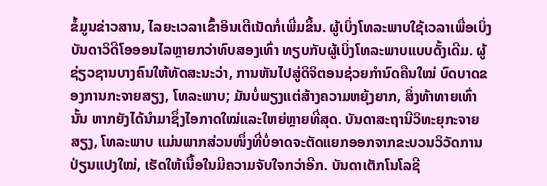ຂໍ້ມູນຂ່າວສານ, ໄລຍະເວລາເຂົ້າອິນເຕີເນັດກໍ່ເພີ່ມຂຶ້ນ. ຜູ້ເບິ່ງໂທລະພາບໃຊ້ເວລາເພື່ອເບິ່ງບັນດາວິດີໂອອອນໄລຫຼາຍກວ່າທົບສອງເທົ່າ ທຽບກັບຜູ້ເບິ່ງໂທລະພາບແບບດັ້ງເດີມ. ຜູ້ຊ່ຽວຊານບາງຄົນໃຫ້ທັດສະນະວ່າ, ການຫັນໄປສູ່ດິຈິຕອນຊ່ວຍກຳນົດຄືນໃໝ່ ບົດບາດຂອງການກະຈາຍສຽງ, ໂທລະພາບ; ມັນບໍ່ພຽງແຕ່ສ້າງຄວາມຫຍຸ້ງຍາກ, ສິ່ງທ້າທາຍເທົ່ານັ້ນ ຫາກຍັງໄດ້ນຳມາຊຶ່ງໄອກາດໃໝ່ແລະໃຫຍ່ຫຼາຍທີ່ສຸດ. ບັນດາສະຖານີວິທະຍຸກະຈາຍສຽງ, ໂທລະພາບ ແມ່ນພາກສ່ວນໜຶ່ງທີ່ບໍ່ອາດຈະຕັດແຍກອອກຈາກຂະບວນວິວັດການປ່ຽນແປງໃໝ່, ເຮັດໃຫ້ເນື້ອໃນມີຄວາມຈັບໃຈກວ່າອີກ. ບັນດາເຕັກໂນໂລຊີ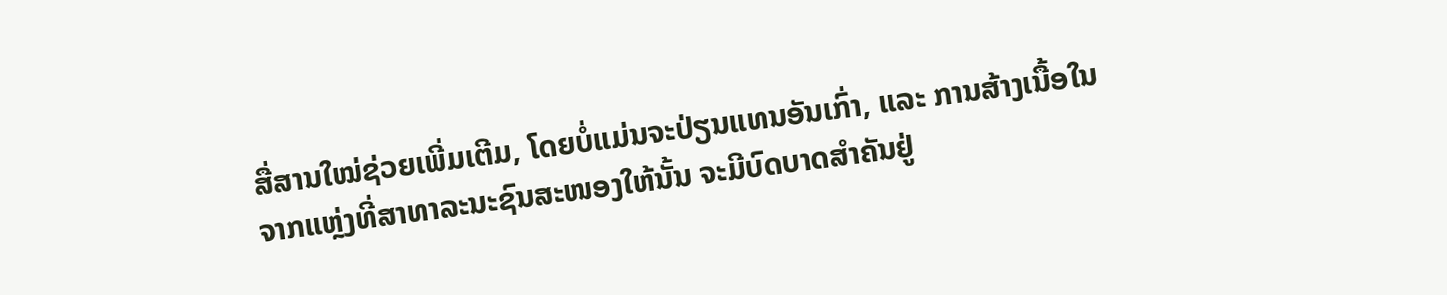ສື່ສານໃໝ່ຊ່ວຍເພີ່ມເຕີມ, ໂດຍບໍ່ແມ່ນຈະປ່ຽນແທນອັນເກົ່າ, ແລະ ການສ້າງເນື້ອໃນຈາກແຫຼ່ງທີ່ສາທາລະນະຊົນສະໜອງໃຫ້ນັ້ນ ຈະມີບົດບາດສຳຄັນຢູ່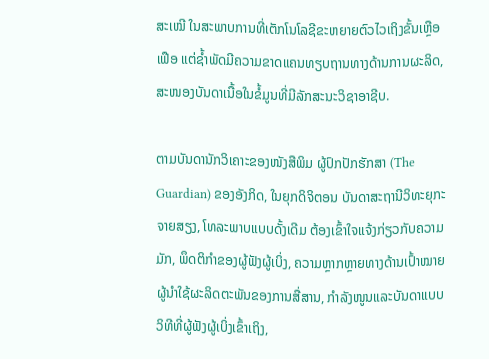ສະເໝີ ໃນສະພາບການທີ່ເຕັກໂນໂລຊີຂະຫຍາຍຕົວໄວເຖິງຂັ້ນເຫຼືອເຟືອ ແຕ່ຊ້ຳພັດມີຄວາມຂາດແຄນທຽບຖານທາງດ້ານການຜະລິດ, ສະໜອງບັນດາເນື້ອໃນຂໍ້ມູນທີ່ມີລັກສະນະວິຊາອາຊີບ.

ຕາມບັນດານັກວິເຄາະຂອງໜັງສືພິມ ຜູ້ປົກປັກຮັກສາ (The Guardian) ຂອງອັງກິດ, ໃນຍຸກດິຈິຕອນ ບັນດາສະຖານີວິທະຍຸກະຈາຍສຽງ, ໂທລະພາບແບບດັ້ງເດີມ ຕ້ອງເຂົ້າໃຈແຈ້ງກ່ຽວກັບຄວາມມັກ, ພຶດຕິກຳຂອງຜູ້ຟັງຜູ້ເບິ່ງ, ຄວາມຫຼາກຫຼາຍທາງດ້ານເປົ້າໝາຍຜູ້ນຳໃຊ້ຜະລິດຕະພັນຂອງການສື່ສານ, ກຳລັງໜູນແລະບັນດາແບບວິທີທີ່ຜູ້ຟັງຜູ້ເບິ່ງເຂົ້າເຖິງ,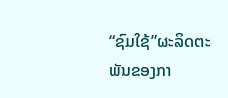“ຊົມໃຊ້”ຜະລິດຕະພັນຂອງກາ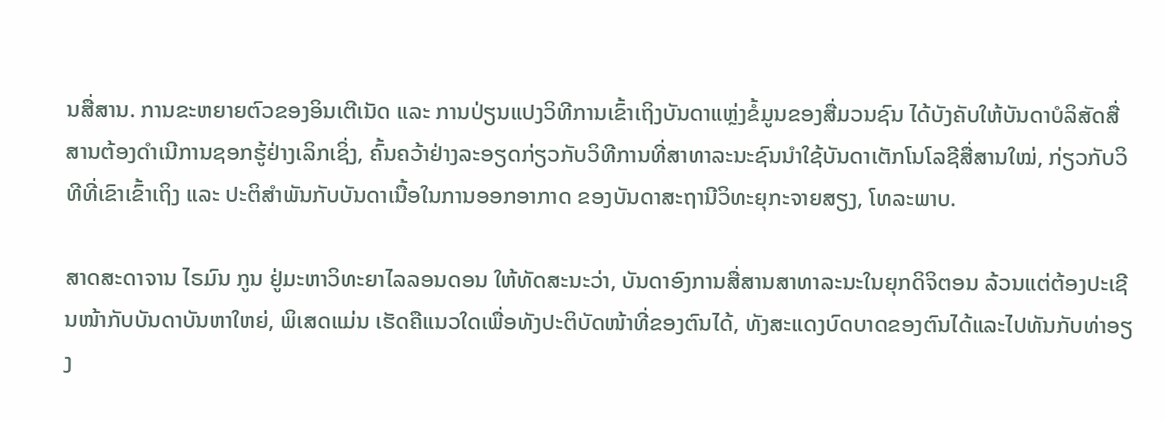ນສື່ສານ. ການຂະຫຍາຍຕົວຂອງອິນເຕີເນັດ ແລະ ການປ່ຽນແປງວິທີການເຂົ້າເຖິງບັນດາແຫຼ່ງຂໍ້ມູນຂອງສື່ມວນຊົນ ໄດ້ບັງຄັບໃຫ້ບັນດາບໍລິສັດສື່ສານຕ້ອງດຳເນີການຊອກຮູ້ຢ່າງເລິກເຊິ່ງ, ຄົ້ນຄວ້າຢ່າງລະອຽດກ່ຽວກັບວິທີການທີ່ສາທາລະນະຊົນນຳໃຊ້ບັນດາເຕັກໂນໂລຊີສື່ສານໃໝ່, ກ່ຽວກັບວິທີທີ່ເຂົາເຂົ້າເຖິງ ແລະ ປະຕິສຳພັນກັບບັນດາເນື້ອໃນການອອກອາກາດ ຂອງບັນດາສະຖານີວິທະຍຸກະຈາຍສຽງ, ໂທລະພາບ.

ສາດສະດາຈານ ໄຣມົນ ກູນ ຢູ່ມະຫາວິທະຍາໄລລອນດອນ ໃຫ້ທັດສະນະວ່າ, ບັນດາອົງການສື່ສານສາທາລະນະໃນຍຸກດິຈິຕອນ ລ້ວນແຕ່ຕ້ອງປະເຊີນໜ້າກັບບັນດາບັນຫາໃຫຍ່, ພິເສດແມ່ນ ເຮັດຄືແນວໃດເພື່ອທັງປະຕິບັດໜ້າທີ່ຂອງຕົນໄດ້, ທັງສະແດງບົດບາດຂອງຕົນໄດ້ແລະໄປທັນກັບທ່າອຽງ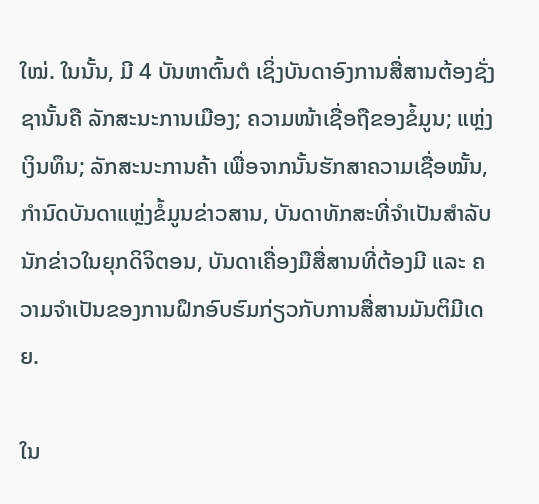ໃໝ່. ໃນນັ້ນ, ມີ 4 ບັນຫາຕົ້ນຕໍ ເຊິ່ງບັນດາອົງການສື່ສານຕ້ອງຊັ່ງຊານັ້ນຄື ລັກສະນະການເມືອງ; ຄວາມໜ້າເຊື່ອຖືຂອງຂໍ້ມູນ; ແຫຼ່ງເງິນທຶນ; ລັກສະນະການຄ້າ ເພື່ອຈາກນັ້ນຮັກສາຄວາມເຊື່ອໝັ້ນ, ກຳນົດບັນດາແຫຼ່ງຂໍ້ມູນຂ່າວສານ, ບັນດາທັກສະທີ່ຈຳເປັນສຳລັບນັກຂ່າວໃນຍຸກດິຈິຕອນ, ບັນດາເຄື່ອງມືສື່ສານທີ່ຕ້ອງມີ ແລະ ຄວາມຈຳເປັນຂອງການຝຶກອົບຮົມກ່ຽວກັບການສື່ສານມັນຕິມີເດຍ.

ໃນ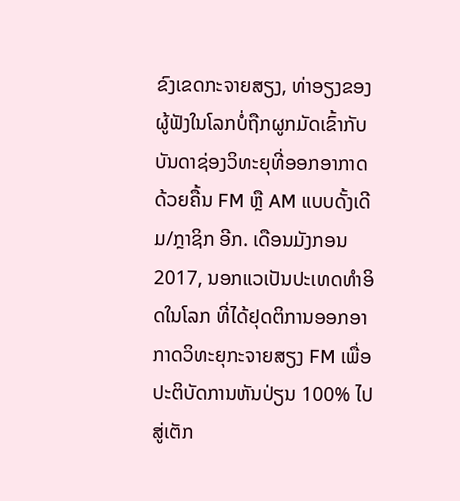ຂົງເຂດກະຈາຍສຽງ, ທ່າອຽງຂອງຜູ້ຟັງໃນໂລກບໍ່ຖືກຜູກມັດເຂົ້າກັບບັນດາຊ່ອງວິທະຍຸທີ່ອອກອາກາດດ້ວຍຄື້ນ FM ຫຼື AM ແບບດັ້ງເດີມ/ກຼາຊິກ ອີກ. ເດືອນມັງກອນ 2017, ນອກແວເປັນປະເທດທຳອິດໃນໂລກ ທີ່ໄດ້ຢຸດຕິການອອກອາກາດວິທະຍຸກະຈາຍສຽງ FM ເພື່ອປະຕິບັດການຫັນປ່ຽນ 100% ໄປສູ່ເຕັກ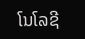ໂນໂລຊີ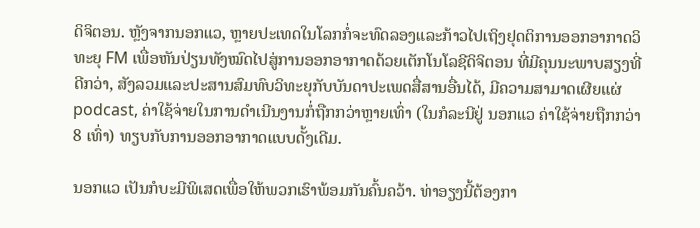ດິຈິຕອນ. ຫຼັງຈາກນອກແວ, ຫຼາຍປະເທດໃນໂລກກໍ່ຈະທົດລອງແລະກ້າວໄປເຖິງຢຸດຕິການອອກອາກາດວິທະຍຸ FM ເພື່ອຫັນປ່ຽນທັງໝົດໄປສູ່ການອອກອາກາດດ້ວຍເຕັກໂນໂລຊີດິຈິຕອນ ທີ່ມີຄຸນນະພາບສຽງທີ່ດີກວ່າ, ສັງລວມແລະປະສານສົມທົບວິທະຍຸກັບບັນດາປະເພດສື່ສານອື່ນໄດ້, ມີຄວາມສາມາດເຜີຍແຜ່ podcast, ຄ່າໃຊ້ຈ່າຍໃນການດຳເນີນງານກໍ່ຖືກກວ່າຫຼາຍເທົ່າ (ໃນກໍລະນີຢູ່ ນອກແວ ຄ່າໃຊ້ຈ່າຍຖືກກວ່າ 8 ເທົ່າ) ທຽບກັບການອອກອາກາດແບບດັ້ງເດີມ.

ນອກແວ ເປັນກໍບະມີພິເສດເພື່ອໃຫ້ພວກເຮົາພ້ອມກັນຄົ້ນຄວ້າ. ທ່າອຽງນີ້ຕ້ອງກາ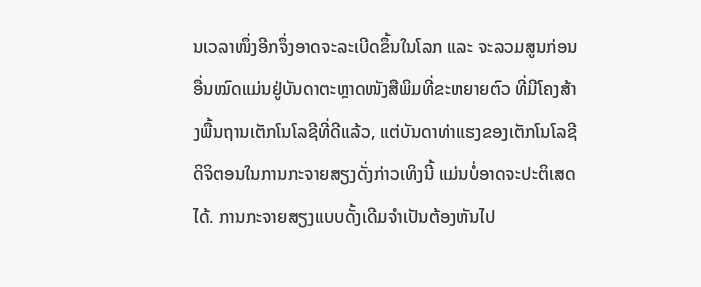ນເວລາໜຶ່ງອີກຈຶ່ງອາດຈະລະເບີດຂຶ້ນໃນໂລກ ແລະ ຈະລວມສູນກ່ອນອື່ນໝົດແມ່ນຢູ່ບັນດາຕະຫຼາດໜັງສືພິມທີ່ຂະຫຍາຍຕົວ ທີ່ມີໂຄງສ້າງພື້ນຖານເຕັກໂນໂລຊີທີ່ດີແລ້ວ, ແຕ່ບັນດາທ່າແຮງຂອງເຕັກໂນໂລຊີດິຈິຕອນໃນການກະຈາຍສຽງດັ່ງກ່າວເທິງນີ້ ແມ່ນບໍ່ອາດຈະປະຕິເສດໄດ້. ການກະຈາຍສຽງແບບດັ້ງເດີມຈຳເປັນຕ້ອງຫັນໄປ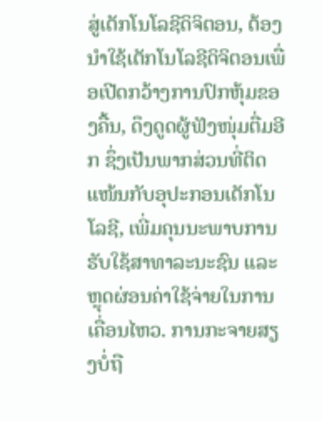ສູ່ເຕັກໂນໂລຊີດິຈິຕອນ, ຕ້ອງນຳໃຊ້ເຕັກໂນໂລຊີດິຈິຕອນເພື່ອເປີດກວ້າງການປົກຫຸ້ມຂອງຄື້ນ, ດຶງດູດຜູ້ຟັງໜຸ່ມຕື່ມອີກ ຊຶ່ງເປັນພາກສ່ວນທີ່ຕິດແໜ້ນກັບອຸປະກອນເຕັກໂນໂລຊີ, ເພີ່ມຄຸນນະພາບການຮັບໃຊ້ສາທາລະນະຊົນ ແລະ ຫຼຸດຜ່ອນຄ່າໃຊ້ຈ່າຍໃນການເຄື່ອນໄຫວ. ການກະຈາຍສຽງບໍ່ຖື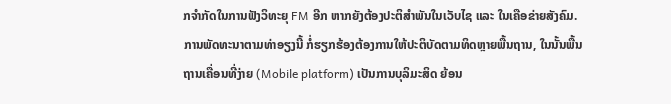ກຈຳກັດໃນການຟັງວິທະຍຸ FM ອີກ ຫາກຍັງຕ້ອງປະຕິສຳພັນໃນເວັບໄຊ ແລະ ໃນເຄືອຂ່າຍສັງຄົມ. ການພັດທະນາຕາມທ່າອຽງນີ້ ກໍ່ຮຽກຮ້ອງຕ້ອງການໃຫ້ປະຕິບັດຕາມທິດຫຼາຍພື້ນຖານ, ໃນນັ້ນພື້ນຖານເຄື່ອນທີ່ງ່າຍ (Mobile platform) ເປັນການບຸລິມະສິດ ຍ້ອນ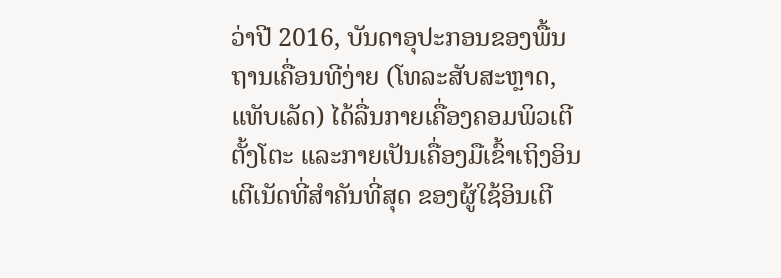ວ່າປີ 2016, ບັນດາອຸປະກອນຂອງພື້ນຖານເຄື່ອນທີງ່າຍ (ໂທລະສັບສະຫຼາດ, ແທັບເລັດ) ໄດ້ລື່ນກາຍເຄື່ອງຄອມພິວເຕີຕັ້ງໂຕະ ແລະກາຍເປັນເຄື່ອງມືເຂົ້າເຖິງອິນເຕີເນັດທີ່ສຳຄັນທີ່ສຸດ ຂອງຜູ້ໃຊ້ອິນເຕີ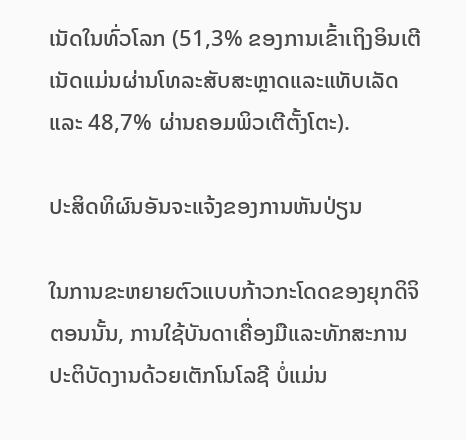ເນັດໃນທົ່ວໂລກ (51,3% ຂອງການເຂົ້າເຖິງອິນເຕີເນັດແມ່ນຜ່ານໂທລະສັບສະຫຼາດແລະແທັບເລັດ ແລະ 48,7% ຜ່ານຄອມພິວເຕີຕັ້ງໂຕະ).

ປະສິດທິຜົນອັນຈະແຈ້ງຂອງການຫັນປ່ຽນ

ໃນການຂະຫຍາຍຕົວແບບກ້າວກະໂດດຂອງຍຸກດິຈິຕອນນັ້ນ, ການໃຊ້ບັນດາເຄື່ອງມືແລະທັກສະການປະຕິບັດງານດ້ວຍເຕັກໂນໂລຊີ ບໍ່ແມ່ນ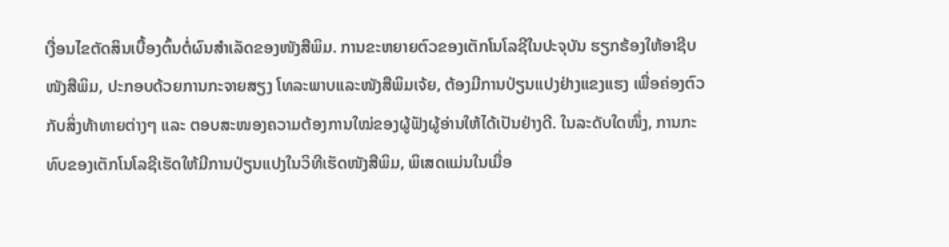ເງື່ອນໄຂຕັດສິນເບື້ອງຕົ້ນຕໍ່ຜົນສຳເລັດຂອງໜັງສືພິມ. ການຂະຫຍາຍຕົວຂອງເຕັກໂນໂລຊີໃນປະຈຸບັນ ຮຽກຮ້ອງໃຫ້ອາຊີບໜັງສືພິມ, ປະກອບດ້ວຍການກະຈາຍສຽງ ໂທລະພາບແລະໜັງສືພິມເຈ້ຍ, ຕ້ອງມີການປ່ຽນແປງຢ່າງແຂງແຮງ ເພື່ອຄ່ອງຕົວກັບສິ່ງທ້າທາຍຕ່າງໆ ແລະ ຕອບສະໜອງຄວາມຕ້ອງການໃໝ່ຂອງຜູ້ຟັງຜູ້ອ່ານໃຫ້ໄດ້ເປັນຢ່າງດີ. ໃນລະດັບໃດໜຶ່ງ, ການກະທົບຂອງເຕັກໂນໂລຊີເຮັດໃຫ້ມີການປ່ຽນແປງໃນວິທີເຮັດໜັງສືພິມ, ພິເສດແມ່ນໃນເມື່ອ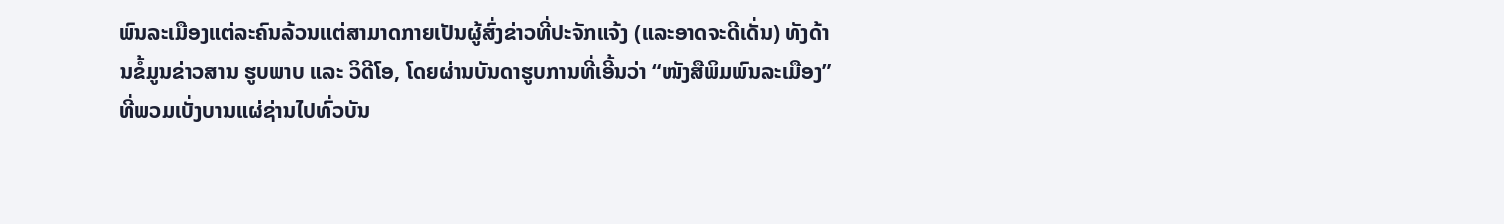ພົນລະເມືອງແຕ່ລະຄົນລ້ວນແຕ່ສາມາດກາຍເປັນຜູ້ສົ່ງຂ່າວທີ່ປະຈັກແຈ້ງ (ແລະອາດຈະດີເດັ່ນ) ທັງດ້ານຂໍ້ມູນຂ່າວສານ ຮູບພາບ ແລະ ວິດີໂອ, ໂດຍຜ່ານບັນດາຮູບການທີ່ເອີ້ນວ່າ “ໜັງສືພິມພົນລະເມືອງ” ທີ່ພວມເບັ່ງບານແຜ່ຊ່ານໄປທົ່ວບັນ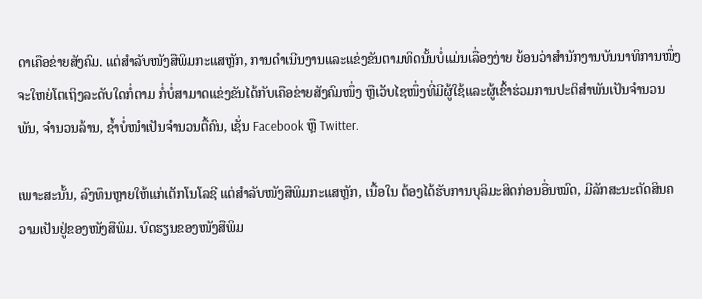ດາເຄືອຂ່າຍສັງຄົມ. ແຕ່ສຳລັບໜັງສືພິມກະແສຫຼັກ, ການດຳເນີນງານແລະແຂ່ງຂັນຕາມທິດນັ້ນບໍ່ແມ່ນເລື່ອງງ່າຍ ຍ້ອນວ່າສຳນັກງານບັນນາທິການໜຶ່ງຈະໃຫຍ່ໂຕເຖິງລະດັບໃດກໍ່ຕາມ ກໍ່ບໍ່ສາມາດແຂ່ງຂັນໄດ້ກັບເຄືອຂ່າຍສັງຄົມໜຶ່ງ ຫຼືເວັບໄຊໜຶ່ງທີ່ມີຜູ້ໃຊ້ແລະຜູ້ເຂົ້າຮ່ວມການປະຕິສຳພັນເປັນຈຳນວນພັນ, ຈຳນວນລ້ານ, ຊ້ຳບໍ່ໜຳເປັນຈຳນວນຕື້ຄົນ, ເຊັ່ນ Facebook ຫຼື Twitter.

ເພາະສະນັ້ນ, ລົງທຶນຫຼາຍໃຫ້ແກ່ເຕັກໂນໂລຊີ ແຕ່ສຳລັບໜັງສືພິມກະແສຫຼັກ, ເນື້ອໃນ ຕ້ອງໄດ້ຮັບການບຸລິມະສິດກ່ອນອື່ນໝົດ, ມີລັກສະນະຕັດສິນຄວາມເປັນຢູ່ຂອງໜັງສືພິມ. ບົດຮຽນຂອງໜັງສືພິມ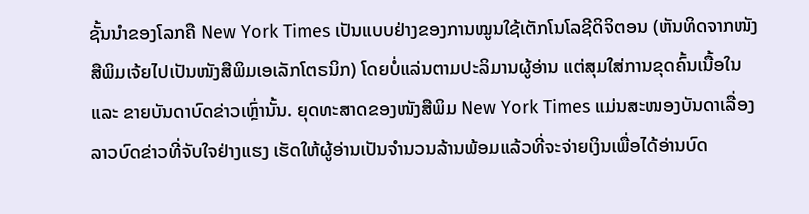ຊັ້ນນຳຂອງໂລກຄື New York Times ເປັນແບບຢ່າງຂອງການໝູນໃຊ້ເຕັກໂນໂລຊີດິຈິຕອນ (ຫັນທິດຈາກໜັງສືພິມເຈ້ຍໄປເປັນໜັງສືພິມເອເລັກໂຕຣນິກ) ໂດຍບໍ່ແລ່ນຕາມປະລິມານຜູ້ອ່ານ ແຕ່ສຸມໃສ່ການຂຸດຄົ້ນເນື້ອໃນ ແລະ ຂາຍບັນດາບົດຂ່າວເຫຼົ່ານັ້ນ. ຍຸດທະສາດຂອງໜັງສືພິມ New York Times ແມ່ນສະໜອງບັນດາເລື່ອງລາວບົດຂ່າວທີ່ຈັບໃຈຢ່າງແຮງ ເຮັດໃຫ້ຜູ້ອ່ານເປັນຈຳນວນລ້ານພ້ອມແລ້ວທີ່ຈະຈ່າຍເງິນເພື່ອໄດ້ອ່ານບົດ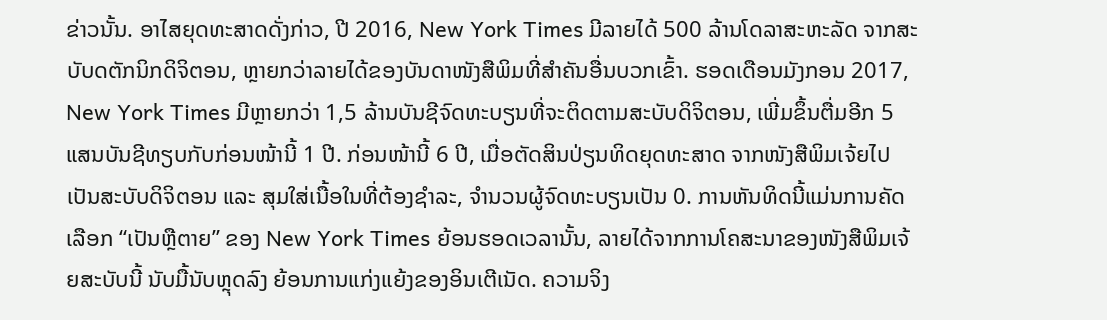ຂ່າວນັ້ນ. ອາໄສຍຸດທະສາດດັ່ງກ່າວ, ປີ 2016, New York Times ມີລາຍໄດ້ 500 ລ້ານໂດລາສະຫະລັດ ຈາກສະບັບດຕັກນິກດິຈິຕອນ, ຫຼາຍກວ່າລາຍໄດ້ຂອງບັນດາໜັງສືພິມທີ່ສຳຄັນອື່ນບວກເຂົ້າ. ຮອດເດືອນມັງກອນ 2017, New York Times ມີຫຼາຍກວ່າ 1,5 ລ້ານບັນຊີຈົດທະບຽນທີ່ຈະຕິດຕາມສະບັບດິຈິຕອນ, ເພີ່ມຂຶ້ນຕື່ມອີກ 5 ແສນບັນຊີທຽບກັບກ່ອນໜ້ານີ້ 1 ປີ. ກ່ອນໜ້ານີ້ 6 ປີ, ເມື່ອຕັດສິນປ່ຽນທິດຍຸດທະສາດ ຈາກໜັງສືພິມເຈ້ຍໄປເປັນສະບັບດິຈິຕອນ ແລະ ສຸມໃສ່ເນື້ອໃນທີ່ຕ້ອງຊຳລະ, ຈຳນວນຜູ້ຈົດທະບຽນເປັນ 0. ການຫັນທິດນີ້ແມ່ນການຄັດເລືອກ “ເປັນຫຼືຕາຍ” ຂອງ New York Times ຍ້ອນຮອດເວລານັ້ນ, ລາຍໄດ້ຈາກການໂຄສະນາຂອງໜັງສືພິມເຈ້ຍສະບັບນີ້ ນັບມື້ນັບຫຼຸດລົງ ຍ້ອນການແກ່ງແຍ້ງຂອງອິນເຕີເນັດ. ຄວາມຈິງ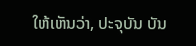ໃຫ້ເຫັນວ່າ, ປະຈຸບັນ ບັນ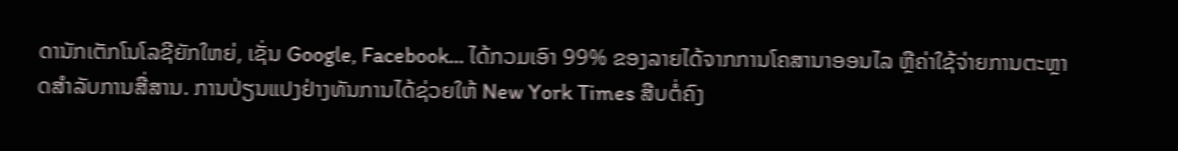ດານັກເຕັກໂນໂລຊີຍັກໃຫຍ່, ເຊັ່ນ Google, Facebook... ໄດ້ກວມເອົາ 99% ຂອງລາຍໄດ້ຈາກການໂຄສານາອອນໄລ ຫຼືຄ່າໃຊ້ຈ່າຍການຕະຫຼາດສຳລັບການສື່ສານ. ການປ່ຽນແປງຢ່າງທັນການໄດ້ຊ່ວຍໃຫ້ New York Times ສືບຕໍ່ຄົງ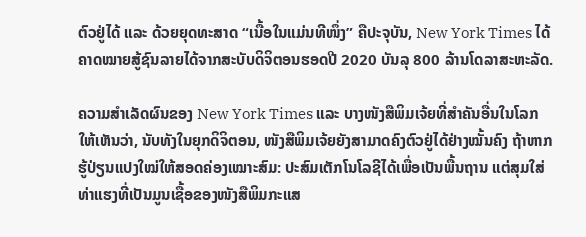ຕົວຢູ່ໄດ້ ແລະ ດ້ວຍຍຸດທະສາດ “ເນື້ອໃນແມ່ນທີໜຶ່ງ” ຄືປະຈຸບັນ, New York Times ໄດ້ຄາດໝາຍສູ້ຊົນລາຍໄດ້ຈາກສະບັບດິຈິຕອນຮອດປີ 2020 ບັນລຸ 800 ລ້ານໂດລາສະຫະລັດ.

ຄວາມສຳເລັດຜົນຂອງ New York Times ແລະ ບາງໜັງສືພິມເຈ້ຍທີ່ສຳຄັນອື່ນໃນໂລກ ໃຫ້ເຫັນວ່າ, ນັບທັງໃນຍຸກດິຈິຕອນ, ໜັງສືພິມເຈ້ຍຍັງສາມາດຄົງຕົວຢູ່ໄດ້ຢ່າງໝັ້ນຄົງ ຖ້າຫາກຮູ້ປ່ຽນແປງໃໝ່ໃຫ້ສອດຄ່ອງເໝາະສົມ: ປະສົມເຕັກໂນໂລຊີໄດ້ເພື່ອເປັນພື້ນຖານ ແຕ່ສຸມໃສ່ທ່າແຮງທີ່ເປັນມູນເຊື້ອຂອງໜັງສືພິມກະແສ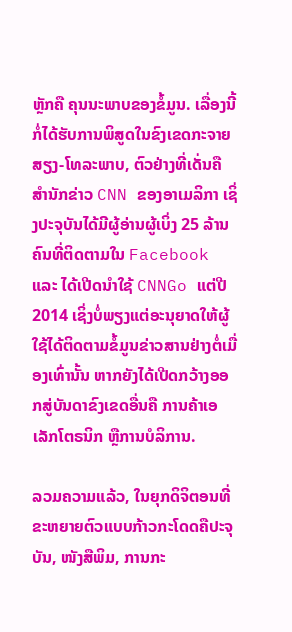ຫຼັກຄື ຄຸນນະພາບຂອງຂໍ້ມູນ. ເລື່ອງນີ້ກໍ່ໄດ້ຮັບການພິສູດໃນຂົງເຂດກະຈາຍສຽງ-ໂທລະພາບ, ຕົວຢ່າງທີ່ເດັ່ນຄື ສຳນັກຂ່າວ CNN ຂອງອາເມລິກາ ເຊິ່ງປະຈຸບັນໄດ້ມີຜູ້ອ່ານຜູ້ເບິ່ງ 25 ລ້ານຄົນທີ່ຕິດຕາມໃນ Facebook ແລະ ໄດ້ເປີດນຳໃຊ້ CNNGo ແຕ່ປີ 2014 ເຊິ່ງບໍ່ພຽງແຕ່ອະນຸຍາດໃຫ້ຜູ້ໃຊ້ໄດ້ຕິດຕາມຂໍ້ມູນຂ່າວສານຢ່າງຕໍ່ເມື່ອງເທົ່ານັ້ນ ຫາກຍັງໄດ້ເປີດກວ້າງອອກສູ່ບັນດາຂົງເຂດອື່ນຄື ການຄ້າເອເລັກໂຕຣນິກ ຫຼືການບໍລິການ.

ລວມຄວາມແລ້ວ, ໃນຍຸກດິຈິຕອນທີ່ຂະຫຍາຍຕົວແບບກ້າວກະໂດດຄືປະຈຸບັນ, ໜັງສືພິມ, ການກະ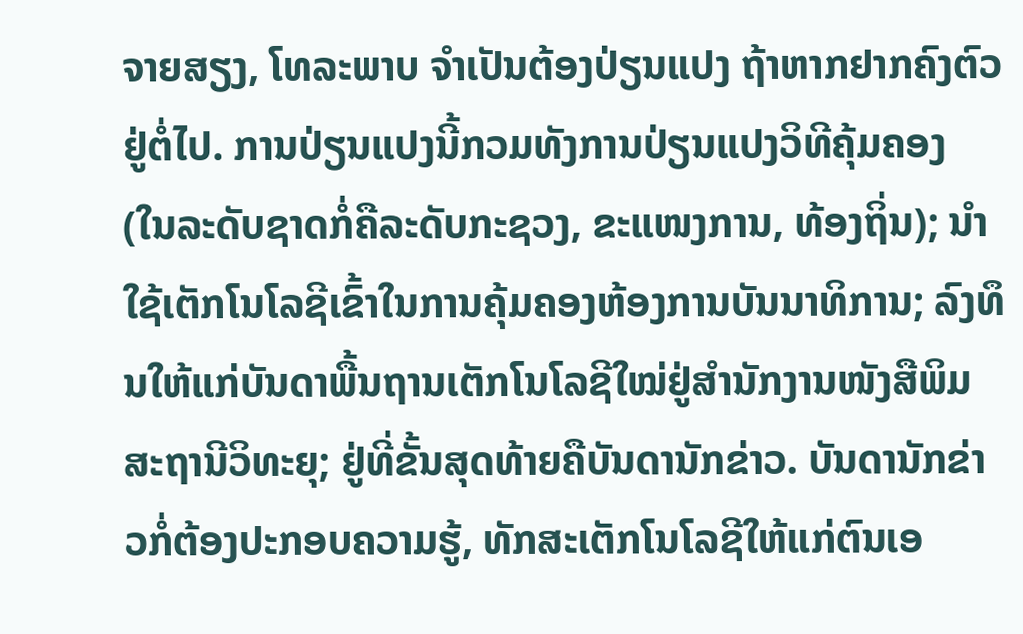ຈາຍສຽງ, ໂທລະພາບ ຈຳເປັນຕ້ອງປ່ຽນແປງ ຖ້າຫາກຢາກຄົງຕົວຢູ່ຕໍ່ໄປ. ການປ່ຽນແປງນີ້ກວມທັງການປ່ຽນແປງວິທີຄຸ້ມຄອງ (ໃນລະດັບຊາດກໍ່ຄືລະດັບກະຊວງ, ຂະແໜງການ, ທ້ອງຖິ່ນ); ນຳໃຊ້ເຕັກໂນໂລຊີເຂົ້າໃນການຄຸ້ມຄອງຫ້ອງການບັນນາທິການ; ລົງທຶນໃຫ້ແກ່ບັນດາພື້ນຖານເຕັກໂນໂລຊີໃໝ່ຢູ່ສຳນັກງານໜັງສືພິມສະຖານີວິທະຍຸ; ຢູ່ທີ່ຂັ້ນສຸດທ້າຍຄືບັນດານັກຂ່າວ. ບັນດານັກຂ່າວກໍ່ຕ້ອງປະກອບຄວາມຮູ້, ທັກສະເຕັກໂນໂລຊີໃຫ້ແກ່ຕົນເອ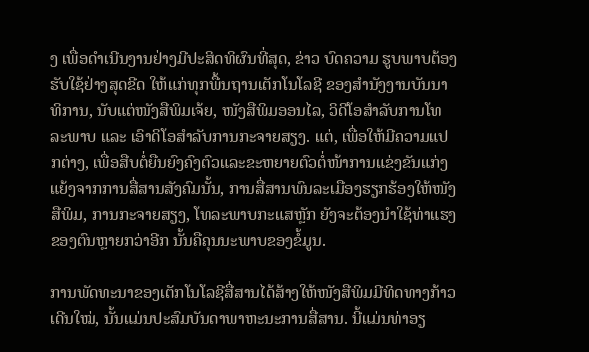ງ ເພື່ອດຳເນີນງານຢ່າງມີປະສິດທິຜົນທີ່ສຸດ, ຂ່າວ ບົດຄວາມ ຮູບພາບຕ້ອງຮັບໃຊ້ຢ່າງສຸດຂີດ ໃຫ້ແກ່ທຸກພື້ນຖານເຕັກໂນໂລຊີ ຂອງສຳນັງງານບັນນາທິການ, ນັບແຕ່ໜັງສືພິມເຈ້ຍ, ໜັງສືພິມອອນໄລ, ວິດີໂອສຳລັບການໂທລະພາບ ແລະ ເອົາດິໂອສຳລັບການກະຈາຍສຽງ. ແຕ່, ເພື່ອໃຫ້ມີຄວາມແປກຕ່າງ, ເພື່ອສືບຕໍ່ຍືນຍົງຄົງຕົວແລະຂະຫຍາຍຕົວຕໍ່ໜ້າການແຂ່ງຂັນແກ່ງແຍ້ງຈາກການສື່ສານສັງຄົມນັ້ນ, ການສື່ສານພົນລະເມືອງຮຽກຮ້ອງໃຫ້ໜັງສືພິມ, ການກະຈາຍສຽງ, ໂທລະພາບກະແສຫຼັກ ຍັງຈະຕ້ອງນຳໃຊ້ທ່າແຮງຂອງຕົນຫຼາຍກວ່າອີກ ນັ້ນຄືຄຸນນະພາບຂອງຂໍ້ມູນ.

ການພັດທະນາຂອງເຕັກໂນໂລຊີສື່ສານໄດ້ສ້າງໃຫ້ໜັງສືພິມມີທິດທາງກ້າວເດີນໃໝ່, ນັ້ນແມ່ນປະສົມບັນດາພາຫະນະການສື່ສານ. ນີ້ແມ່ນທ່າອຽ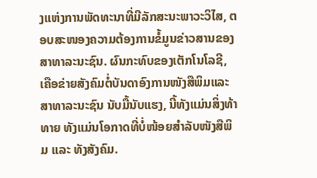ງແຫ່ງການພັດທະນາທີ່ມີລັກສະນະພາວະວິໄສ, ຕອບສະໜອງຄວາມຕ້ອງການຂໍ້ມູນຂ່າວສານຂອງສາທາລະນະຊົນ. ຜົນກະທົບຂອງເຕັກໂນໂລຊີ, ເຄືອຂ່າຍສັງຄົມຕໍ່ບັນດາອົງການໜັງສືພິມແລະສາທາລະນະຊົນ ນັບມື້ນັບແຮງ, ນີ້ທັງແມ່ນສິ່ງທ້າທາຍ ທັງແມ່ນໂອກາດທີ່ບໍ່ໜ້ອຍສຳລັບໜັງສືພິມ ແລະ ທັງສັງຄົມ.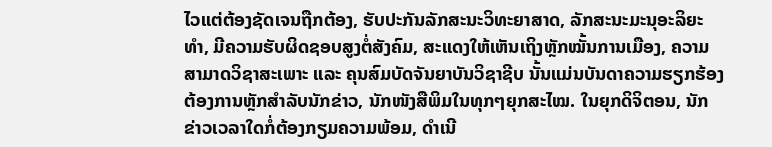ໄວແຕ່ຕ້ອງຊັດເຈນຖືກຕ້ອງ, ຮັບປະກັນລັກສະນະວິທະຍາສາດ, ລັກສະນະມະນຸອະລິຍະທຳ, ມີຄວາມຮັບຜິດຊອບສູງຕໍ່ສັງຄົມ, ສະແດງໃຫ້ເຫັນເຖິງຫຼັກໝັ້ນການເມືອງ, ຄວາມສາມາດວິຊາສະເພາະ ແລະ ຄຸນສົມບັດຈັນຍາບັນວິຊາຊີບ ນັ້ນແມ່ນບັນດາຄວາມຮຽກຮ້ອງຕ້ອງການຫຼັກສຳລັບນັກຂ່າວ, ນັກໜັງສືພິມໃນທຸກໆຍຸກສະໄໝ. ໃນຍຸກດິຈິຕອນ, ນັກຂ່າວເວລາໃດກໍ່ຕ້ອງກຽມຄວາມພ້ອມ, ດຳເນີ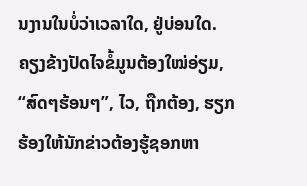ນງານໃນບໍ່ວ່າເວລາໃດ, ຢູ່ບ່ອນໃດ. ຄຽງຂ້າງປັດໄຈຂໍ້ມູນຕ້ອງໃໝ່ອ່ຽມ, “ສົດໆຮ້ອນໆ”, ໄວ, ຖືກຕ້ອງ, ຮຽກຮ້ອງໃຫ້ນັກຂ່າວຕ້ອງຮູ້ຊອກຫາ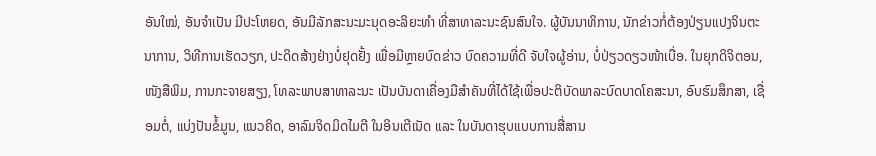ອັນໃໝ່, ອັນຈຳເປັນ ມີປະໂຫຍດ, ອັນມີລັກສະນະມະນຸດອະລິຍະທຳ ທີ່ສາທາລະນະຊົນສົນໃຈ. ຜູ້ບັນນາທິການ, ນັກຂ່າວກໍ່ຕ້ອງປ່ຽນແປງຈິນຕະນາການ, ວິທີການເຮັດວຽກ, ປະດິດສ້າງຢ່າງບໍ່ຢຸດຢັ້ງ ເພື່ອມີຫຼາຍບົດຂ່າວ ບົດຄວາມທີ່ດີ ຈັບໃຈຜູ້ອ່ານ, ບໍ່ປ່ຽວດຽວໜ້າເບື່ອ. ໃນຍຸກດິຈິຕອນ, ໜັງສືພິມ, ການກະຈາຍສຽງ, ໂທລະພາບສາທາລະນະ ເປັນບັນດາເຄື່ອງມືສຳຄັນທີ່ໄດ້ໃຊ້ເພື່ອປະຕິບັດພາລະບົດບາດໂຄສະນາ, ອົບຮົມສຶກສາ, ເຊື່ອມຕໍ່, ແບ່ງປັນຂໍ້ມູນ, ແນວຄິດ, ອາລົມຈິດມິດໄມຕີ ໃນອິນເຕີເນັດ ແລະ ໃນບັນດາຮຸບແບບການສື່ສານ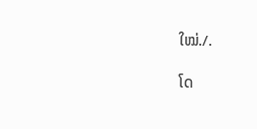ໃໝ່./.

ໂດ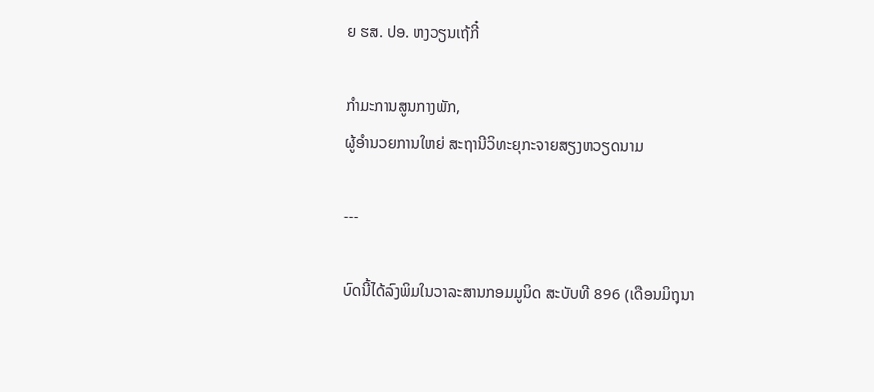ຍ ຮສ. ປອ. ຫງວຽນເຖ້ກີ໋

ກຳມະການສູນກາງພັກ,
ຜູ້ອຳນວຍການໃຫຍ່ ສະຖານີວິທະຍຸກະຈາຍສຽງຫວຽດນາມ

---

ບົດນີ້ໄດ້ລົງພິມໃນວາລະສານກອມມູນິດ ສະບັບທີ 896 (ເດືອນມິຖຸນາ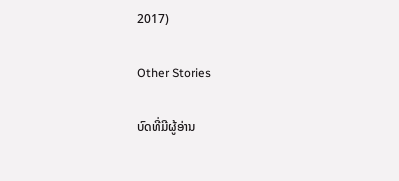2017)

Other Stories

ບົດທີ່ມີຜູ້ອ່ານ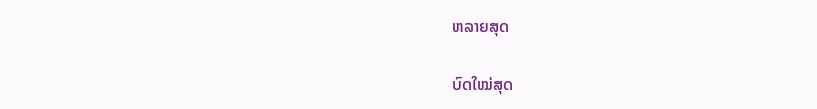ຫລາຍສຸດ

ບົດໃໝ່ສຸດ